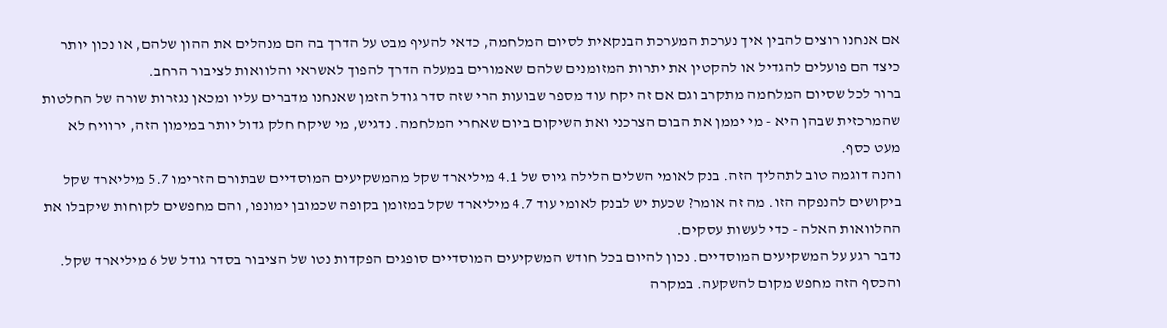אם אנחנו רוצים להבין איך נערכת המערכת הבנקאית לסיום המלחמה, כדאי להעיף מבט על הדרך בה הם מנהלים את ההון שלהם, או נכון יותר כיצד הם פועלים להגדיל או להקטין את יתרות המזומנים שלהם שאמורים במעלה הדרך להפוך לאשראי והלוואות לציבור הרחב.
ברור לכל שסיום המלחמה מתקרב וגם אם זה יקח עוד מספר שבועות הרי שזה סדר גודל הזמן שאנחנו מדברים עליו ומכאן נגזרות שורה של החלטות שהמרכזית שבהן היא - מי יממן את הבום הצרכני ואת השיקום ביום שאחרי המלחמה. נדגיש, מי שיקח חלק גדול יותר במימון הזה, ירוויח לא מעט כסף.
והנה דוגמה טוב לתהליך הזה. בנק לאומי השלים הלילה גיוס של 4.1 מיליארד שקל מהמשקיעים המוסדיים שבתורם הזרימו 5.7 מיליארד שקל ביקושים להנפקה הזו. מה זה אומר? שכעת יש לבנק לאומי עוד 4.7 מיליארד שקל במזומן בקופה שכמובן ימונפו, והם מחפשים לקוחות שיקבלו את ההלוואות האלה - כדי לעשות עסקים.
נדבר רגע על המשקיעים המוסדיים. נכון להיום בכל חודש המשקיעים המוסדיים סופגים הפקדות נטו של הציבור בסדר גודל של 6 מיליארד שקל. והכסף הזה מחפש מקום להשקעה. במקרה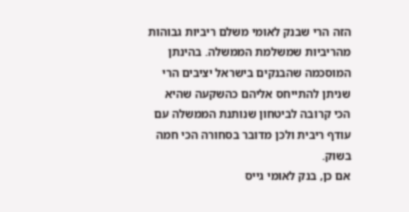הזה הרי שבנק לאומי משלם ריביות גבוהות מהריביות שמשלמת הממשלה. בהינתן המוסכמה שהבנקים בישראל יציבים הרי שניתן להתייחס אליהם כהשקעה שהיא הכי קרובה לביטחון שנותנת הממשלה עם עודף ריבית ולכן מדובר בסחורה הכי חמה בשוק.
אם כן, בנק לאומי גייס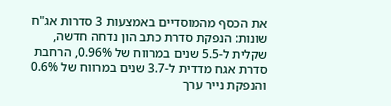את הכסף מהמוסדיים באמצעות 3 סדרות אג"ח שונות: הנפקת סדרת כתב הון נדחה חדשה, שקלית ל-5.5 שנים במרווח של 0.96%, הרחבת סדרת אגח מדדית ל-3.7 שנים במרווח של 0.6% והנפקת נייר ערך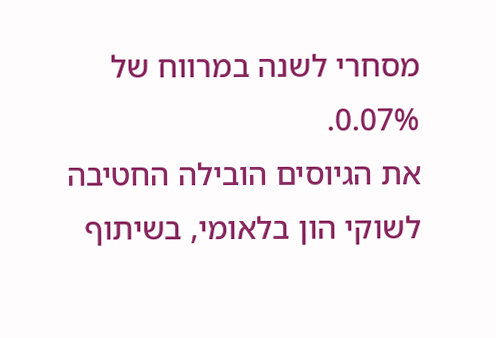מסחרי לשנה במרווח של 0.07%.
את הגיוסים הובילה החטיבה לשוקי הון בלאומי, בשיתוף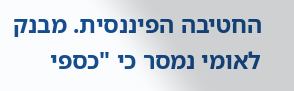החטיבה הפיננסית. מבנק לאומי נמסר כי "כספי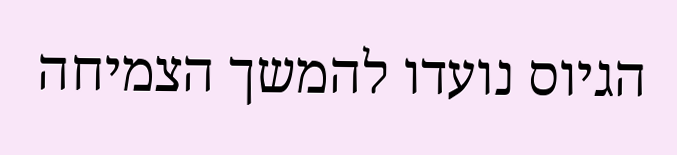הגיוס נועדו להמשך הצמיחה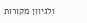ולגיוון מקורות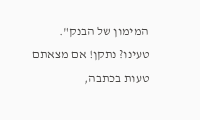המימון של הבנק".
טעינו? נתקן! אם מצאתם טעות בכתבה,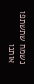נשמח שתשתפו אותנו